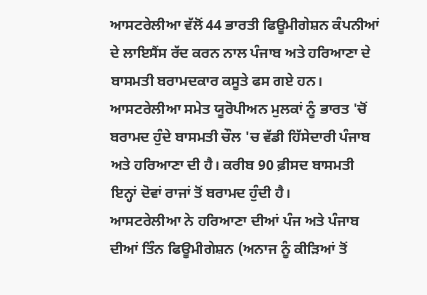ਆਸਟਰੇਲੀਆ ਵੱਲੋਂ 44 ਭਾਰਤੀ ਫਿਊਮੀਗੇਸ਼ਨ ਕੰਪਨੀਆਂ ਦੇ ਲਾਇਸੈਂਸ ਰੱਦ ਕਰਨ ਨਾਲ ਪੰਜਾਬ ਅਤੇ ਹਰਿਆਣਾ ਦੇ ਬਾਸਮਤੀ ਬਰਾਮਦਕਾਰ ਕਸੂਤੇ ਫਸ ਗਏ ਹਨ। ਆਸਟਰੇਲੀਆ ਸਮੇਤ ਯੂਰੋਪੀਅਨ ਮੁਲਕਾਂ ਨੂੰ ਭਾਰਤ 'ਚੋਂ ਬਰਾਮਦ ਹੁੰਦੇ ਬਾਸਮਤੀ ਚੌਲ 'ਚ ਵੱਡੀ ਹਿੱਸੇਦਾਰੀ ਪੰਜਾਬ ਅਤੇ ਹਰਿਆਣਾ ਦੀ ਹੈ। ਕਰੀਬ 90 ਫ਼ੀਸਦ ਬਾਸਮਤੀ ਇਨ੍ਹਾਂ ਦੋਵਾਂ ਰਾਜਾਂ ਤੋਂ ਬਰਾਮਦ ਹੁੰਦੀ ਹੈ।
ਆਸਟਰੇਲੀਆ ਨੇ ਹਰਿਆਣਾ ਦੀਆਂ ਪੰਜ ਅਤੇ ਪੰਜਾਬ ਦੀਆਂ ਤਿੰਨ ਫਿਊਮੀਗੇਸ਼ਨ (ਅਨਾਜ ਨੂੰ ਕੀੜਿਆਂ ਤੋਂ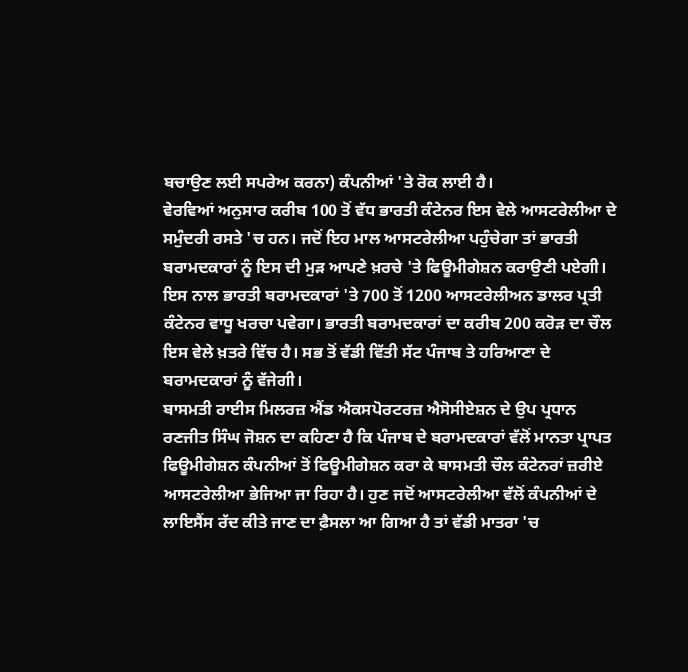ਬਚਾਉਣ ਲਈ ਸਪਰੇਅ ਕਰਨਾ) ਕੰਪਨੀਆਂ 'ਤੇ ਰੋਕ ਲਾਈ ਹੈ।
ਵੇਰਵਿਆਂ ਅਨੁਸਾਰ ਕਰੀਬ 100 ਤੋਂ ਵੱਧ ਭਾਰਤੀ ਕੰਟੇਨਰ ਇਸ ਵੇਲੇ ਆਸਟਰੇਲੀਆ ਦੇ ਸਮੁੰਦਰੀ ਰਸਤੇ 'ਚ ਹਨ। ਜਦੋਂ ਇਹ ਮਾਲ ਆਸਟਰੇਲੀਆ ਪਹੁੰਚੇਗਾ ਤਾਂ ਭਾਰਤੀ ਬਰਾਮਦਕਾਰਾਂ ਨੂੰ ਇਸ ਦੀ ਮੁੜ ਆਪਣੇ ਖ਼ਰਚੇ 'ਤੇ ਫਿਊਮੀਗੇਸ਼ਨ ਕਰਾਉਣੀ ਪਏਗੀ। ਇਸ ਨਾਲ ਭਾਰਤੀ ਬਰਾਮਦਕਾਰਾਂ 'ਤੇ 700 ਤੋਂ 1200 ਆਸਟਰੇਲੀਅਨ ਡਾਲਰ ਪ੍ਰਤੀ ਕੰਟੇਨਰ ਵਾਧੂ ਖਰਚਾ ਪਵੇਗਾ। ਭਾਰਤੀ ਬਰਾਮਦਕਾਰਾਂ ਦਾ ਕਰੀਬ 200 ਕਰੋੜ ਦਾ ਚੌਲ ਇਸ ਵੇਲੇ ਖ਼ਤਰੇ ਵਿੱਚ ਹੈ। ਸਭ ਤੋਂ ਵੱਡੀ ਵਿੱਤੀ ਸੱਟ ਪੰਜਾਬ ਤੇ ਹਰਿਆਣਾ ਦੇ ਬਰਾਮਦਕਾਰਾਂ ਨੂੰ ਵੱਜੇਗੀ।
ਬਾਸਮਤੀ ਰਾਈਸ ਮਿਲਰਜ਼ ਐਂਡ ਐਕਸਪੋਰਟਰਜ਼ ਐਸੋਸੀਏਸ਼ਨ ਦੇ ਉਪ ਪ੍ਰਧਾਨ ਰਣਜੀਤ ਸਿੰਘ ਜੋਸ਼ਨ ਦਾ ਕਹਿਣਾ ਹੈ ਕਿ ਪੰਜਾਬ ਦੇ ਬਰਾਮਦਕਾਰਾਂ ਵੱਲੋਂ ਮਾਨਤਾ ਪ੍ਰਾਪਤ ਫਿਊਮੀਗੇਸ਼ਨ ਕੰਪਨੀਆਂ ਤੋਂ ਫਿਊਮੀਗੇਸ਼ਨ ਕਰਾ ਕੇ ਬਾਸਮਤੀ ਚੌਲ ਕੰਟੇਨਰਾਂ ਜ਼ਰੀਏ ਆਸਟਰੇਲੀਆ ਭੇਜਿਆ ਜਾ ਰਿਹਾ ਹੈ। ਹੁਣ ਜਦੋਂ ਆਸਟਰੇਲੀਆ ਵੱਲੋਂ ਕੰਪਨੀਆਂ ਦੇ ਲਾਇਸੈਂਸ ਰੱਦ ਕੀਤੇ ਜਾਣ ਦਾ ਫ਼ੈਸਲਾ ਆ ਗਿਆ ਹੈ ਤਾਂ ਵੱਡੀ ਮਾਤਰਾ 'ਚ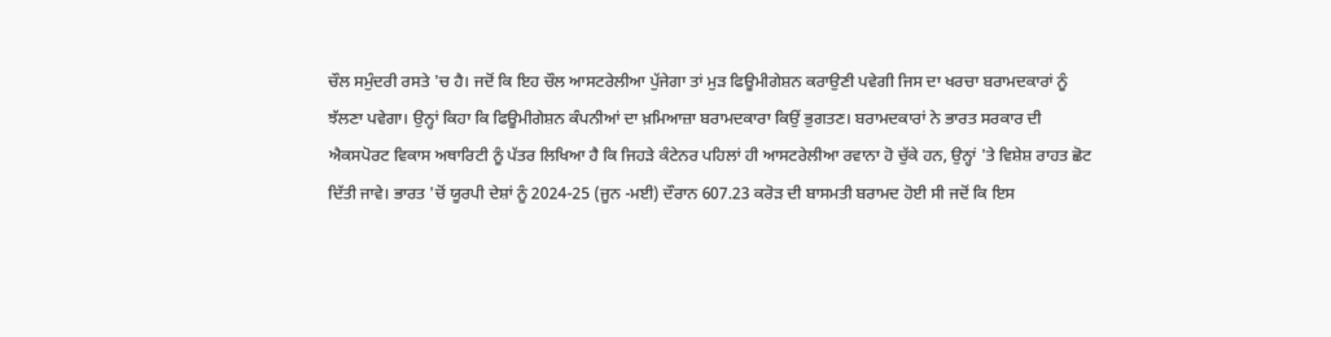ਚੌਲ ਸਮੁੰਦਰੀ ਰਸਤੇ 'ਚ ਹੈ। ਜਦੋਂ ਕਿ ਇਹ ਚੌਲ ਆਸਟਰੇਲੀਆ ਪੁੱਜੇਗਾ ਤਾਂ ਮੁੜ ਫਿਊਮੀਗੇਸ਼ਨ ਕਰਾਉਣੀ ਪਵੇਗੀ ਜਿਸ ਦਾ ਖਰਚਾ ਬਰਾਮਦਕਾਰਾਂ ਨੂੰ ਝੱਲਣਾ ਪਵੇਗਾ। ਉਨ੍ਹਾਂ ਕਿਹਾ ਕਿ ਫਿਊਮੀਗੇਸ਼ਨ ਕੰਪਨੀਆਂ ਦਾ ਖ਼ਮਿਆਜ਼ਾ ਬਰਾਮਦਕਾਰਾ ਕਿਉਂ ਭੁਗਤਣ। ਬਰਾਮਦਕਾਰਾਂ ਨੇ ਭਾਰਤ ਸਰਕਾਰ ਦੀ ਐਕਸਪੋਰਟ ਵਿਕਾਸ ਅਥਾਰਿਟੀ ਨੂੰ ਪੱਤਰ ਲਿਖਿਆ ਹੈ ਕਿ ਜਿਹੜੇ ਕੰਟੇਨਰ ਪਹਿਲਾਂ ਹੀ ਆਸਟਰੇਲੀਆ ਰਵਾਨਾ ਹੋ ਚੁੱਕੇ ਹਨ, ਉਨ੍ਹਾਂ 'ਤੇ ਵਿਸ਼ੇਸ਼ ਰਾਹਤ ਛੋਟ ਦਿੱਤੀ ਜਾਵੇ। ਭਾਰਤ 'ਚੋਂ ਯੂਰਪੀ ਦੇਸ਼ਾਂ ਨੂੰ 2024-25 (ਜੂਨ -ਮਈ) ਦੌਰਾਨ 607.23 ਕਰੋੜ ਦੀ ਬਾਸਮਤੀ ਬਰਾਮਦ ਹੋਈ ਸੀ ਜਦੋਂ ਕਿ ਇਸ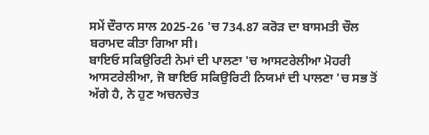ਸਮੇਂ ਦੌਰਾਨ ਸਾਲ 2025-26 'ਚ 734.87 ਕਰੋੜ ਦਾ ਬਾਸਮਤੀ ਚੌਲ ਬਰਾਮਦ ਕੀਤਾ ਗਿਆ ਸੀ।
ਬਾਇਓ ਸਕਿਉਰਿਟੀ ਨੇਮਾਂ ਦੀ ਪਾਲਣਾ 'ਚ ਆਸਟਰੇਲੀਆ ਮੋਹਰੀ
ਆਸਟਰੇਲੀਆ, ਜੋ ਬਾਇਓ ਸਕਿਉਰਿਟੀ ਨਿਯਮਾਂ ਦੀ ਪਾਲਣਾ 'ਚ ਸਭ ਤੋਂ ਅੱਗੇ ਹੈ, ਨੇ ਹੁਣ ਅਚਨਚੇਤ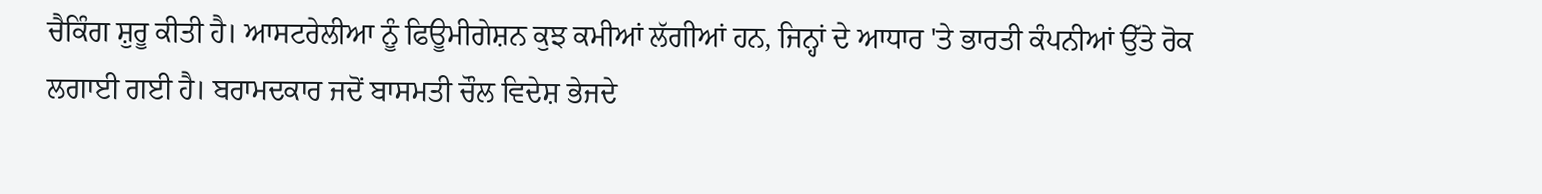ਚੈਕਿੰਗ ਸ਼ੁਰੂ ਕੀਤੀ ਹੈ। ਆਸਟਰੇਲੀਆ ਨੂੰ ਫਿਊਮੀਗੇਸ਼ਨ ਕੁਝ ਕਮੀਆਂ ਲੱਗੀਆਂ ਹਨ, ਜਿਨ੍ਹਾਂ ਦੇ ਆਧਾਰ 'ਤੇ ਭਾਰਤੀ ਕੰਪਨੀਆਂ ਉੱਤੇ ਰੋਕ ਲਗਾਈ ਗਈ ਹੈ। ਬਰਾਮਦਕਾਰ ਜਦੋਂ ਬਾਸਮਤੀ ਚੌਲ ਵਿਦੇਸ਼ ਭੇਜਦੇ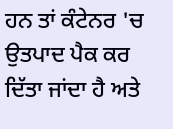ਹਨ ਤਾਂ ਕੰਟੇਨਰ 'ਚ ਉਤਪਾਦ ਪੈਕ ਕਰ ਦਿੱਤਾ ਜਾਂਦਾ ਹੈ ਅਤੇ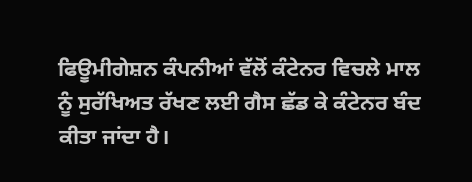ਫਿਊਮੀਗੇਸ਼ਨ ਕੰਪਨੀਆਂ ਵੱਲੋਂ ਕੰਟੇਨਰ ਵਿਚਲੇ ਮਾਲ ਨੂੰ ਸੁਰੱਖਿਅਤ ਰੱਖਣ ਲਈ ਗੈਸ ਛੱਡ ਕੇ ਕੰਟੇਨਰ ਬੰਦ ਕੀਤਾ ਜਾਂਦਾ ਹੈ।